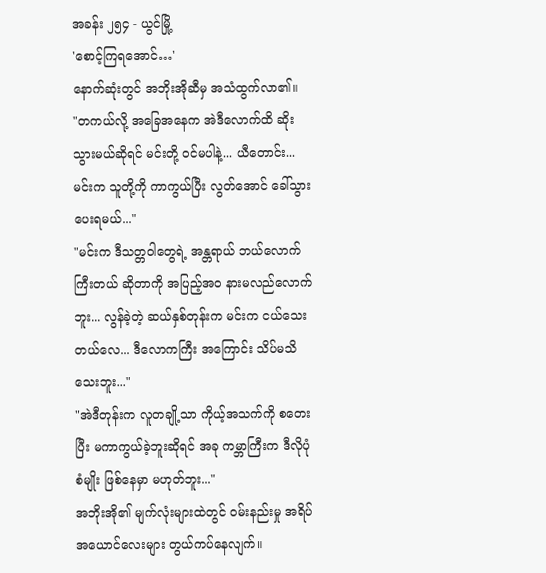အခန်း ၂၅၄ - ယွင်မြို့
'စောင့်ကြရအောင်…'
နောက်ဆုံးတွင် အဘိုးအိုဆီမှ အသံထွက်လာ၏။
"တကယ်လို့ အခြေအနေက အဲဒီလောက်ထိ ဆိုးသွားမယ်ဆိုရင် မင်းတို့ ဝင်မပါနဲ့... ယီတောင်း... မင်းက သူတို့ကို ကာကွယ်ပြီး လွတ်အောင် ခေါ်သွားပေးရမယ်..."
"မင်းက ဒီသတ္တဝါတွေရဲ့ အန္တရာယ် ဘယ်လောက် ကြီးတယ် ဆိုတာကို အပြည့်အဝ နားမလည်လောက်ဘူး... လွန်ခဲ့တဲ့ ဆယ်နှစ်တုန်းက မင်းက ငယ်သေးတယ်လေ... ဒီလောကကြီး အကြောင်း သိပ်မသိသေးဘူး..."
"အဲဒီတုန်းက လူတချို့သာ ကိုယ့်အသက်ကို စတေးပြီး မကာကွယ်ခဲ့ဘူးဆိုရင် အခု ကမ္ဘာကြီးက ဒီလိုပုံစံမျိုး ဖြစ်နေမှာ မဟုတ်ဘူး..."
အဘိုးအို၏ မျက်လုံးများထဲတွင် ဝမ်းနည်းမှု အရိပ်အယောင်လေးများ တွယ်ကပ်နေလျက်။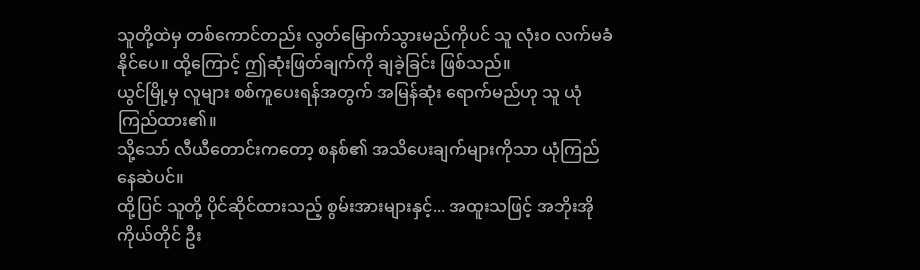သူတို့ထဲမှ တစ်ကောင်တည်း လွတ်မြောက်သွားမည်ကိုပင် သူ လုံးဝ လက်မခံနိုင်ပေ။ ထို့ကြောင့် ဤဆုံးဖြတ်ချက်ကို ချခဲ့ခြင်း ဖြစ်သည်။
ယွင်မြို့မှ လူများ စစ်ကူပေးရန်အတွက် အမြန်ဆုံး ရောက်မည်ဟု သူ ယုံကြည်ထား၏။
သို့သော် လီယီတောင်းကတော့ စနစ်၏ အသိပေးချက်များကိုသာ ယုံကြည်နေဆဲပင်။
ထို့ပြင် သူတို့ ပိုင်ဆိုင်ထားသည့် စွမ်းအားများနှင့်... အထူးသဖြင့် အဘိုးအို ကိုယ်တိုင် ဦး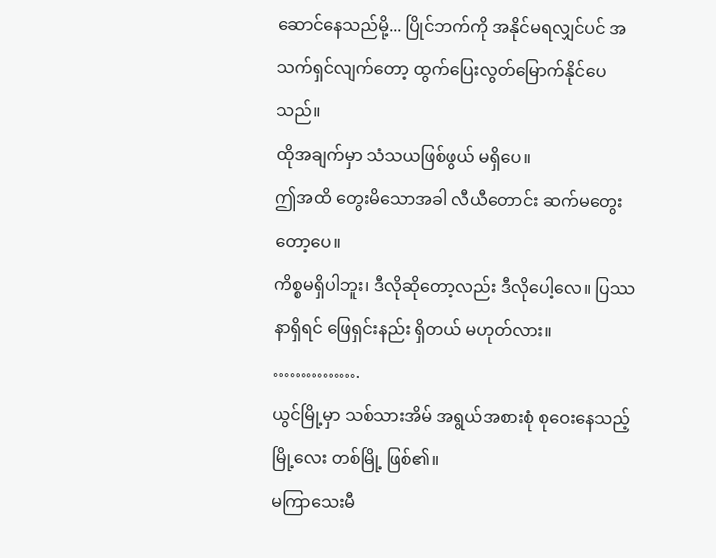ဆောင်နေသည်မို့... ပြိုင်ဘက်ကို အနိုင်မရလျှင်ပင် အသက်ရှင်လျက်တော့ ထွက်ပြေးလွတ်မြောက်နိုင်ပေသည်။
ထိုအချက်မှာ သံသယဖြစ်ဖွယ် မရှိပေ။
ဤအထိ တွေးမိသောအခါ လီယီတောင်း ဆက်မတွေးတော့ပေ။
ကိစ္စမရှိပါဘူး၊ ဒီလိုဆိုတော့လည်း ဒီလိုပေါ့လေ။ ပြဿနာရှိရင် ဖြေရှင်းနည်း ရှိတယ် မဟုတ်လား။ …………….
ယွင်မြို့မှာ သစ်သားအိမ် အရွယ်အစားစုံ စုဝေးနေသည့် မြို့လေး တစ်မြို့ ဖြစ်၏။
မကြာသေးမီ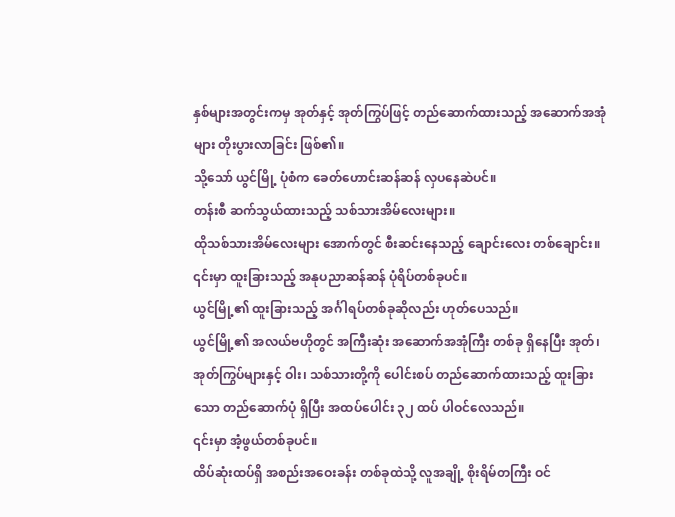နှစ်များအတွင်းကမှ အုတ်နှင့် အုတ်ကြွပ်ဖြင့် တည်ဆောက်ထားသည့် အဆောက်အအုံများ တိုးပွားလာခြင်း ဖြစ်၏။
သို့သော် ယွင်မြို့ ပုံစံက ခေတ်ဟောင်းဆန်ဆန် လှပနေဆဲပင်။
တန်းစီ ဆက်သွယ်ထားသည့် သစ်သားအိမ်လေးများ။
ထိုသစ်သားအိမ်လေးများ အောက်တွင် စီးဆင်းနေသည့် ချောင်းလေး တစ်ချောင်း။
၎င်းမှာ ထူးခြားသည့် အနုပညာဆန်ဆန် ပုံရိပ်တစ်ခုပင်။
ယွင်မြို့၏ ထူးခြားသည့် အင်္ဂါရပ်တစ်ခုဆိုလည်း ဟုတ်ပေသည်။
ယွင်မြို့၏ အလယ်ဗဟိုတွင် အကြီးဆုံး အဆောက်အအုံကြီး တစ်ခု ရှိနေပြီး အုတ်၊ အုတ်ကြွပ်များနှင့် ဝါး၊ သစ်သားတို့ကို ပေါင်းစပ် တည်ဆောက်ထားသည့် ထူးခြားသော တည်ဆောက်ပုံ ရှိပြီး အထပ်ပေါင်း ၃၂ ထပ် ပါဝင်လေသည်။
၎င်းမှာ အံ့ဖွယ်တစ်ခုပင်။
ထိပ်ဆုံးထပ်ရှိ အစည်းအဝေးခန်း တစ်ခုထဲသို့ လူအချို့ စိုးရိမ်တကြီး ဝင်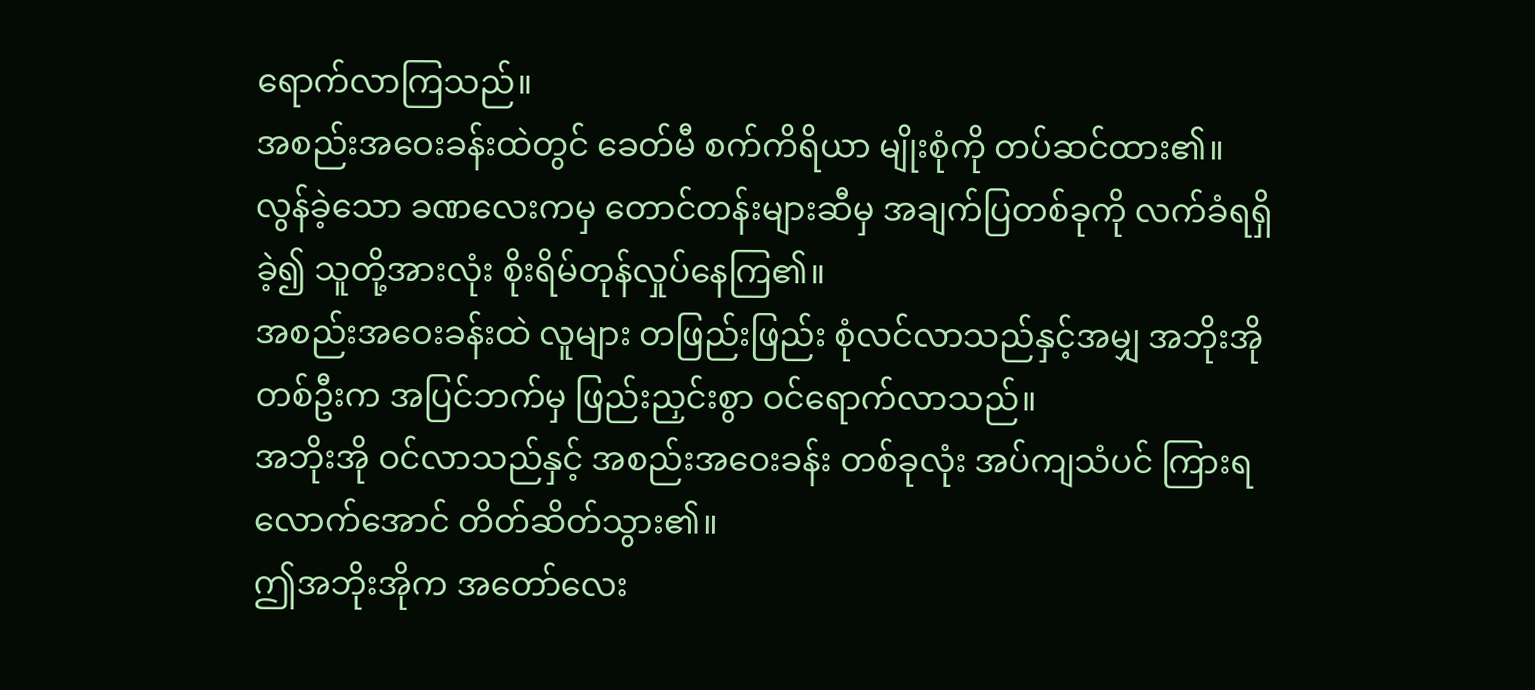ရောက်လာကြသည်။
အစည်းအဝေးခန်းထဲတွင် ခေတ်မီ စက်ကိရိယာ မျိုးစုံကို တပ်ဆင်ထား၏။
လွန်ခဲ့သော ခဏလေးကမှ တောင်တန်းများဆီမှ အချက်ပြတစ်ခုကို လက်ခံရရှိခဲ့၍ သူတို့အားလုံး စိုးရိမ်တုန်လှုပ်နေကြ၏။
အစည်းအဝေးခန်းထဲ လူများ တဖြည်းဖြည်း စုံလင်လာသည်နှင့်အမျှ အဘိုးအို တစ်ဦးက အပြင်ဘက်မှ ဖြည်းညှင်းစွာ ဝင်ရောက်လာသည်။
အဘိုးအို ဝင်လာသည်နှင့် အစည်းအဝေးခန်း တစ်ခုလုံး အပ်ကျသံပင် ကြားရလောက်အောင် တိတ်ဆိတ်သွား၏။
ဤအဘိုးအိုက အတော်လေး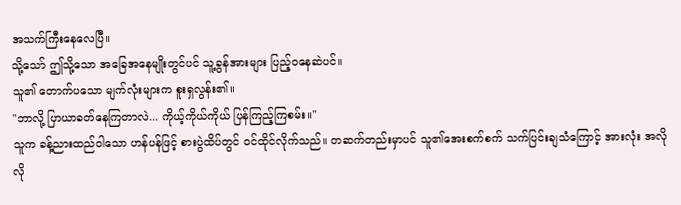အသက်ကြီးနေလေပြီ။
သို့သော် ဤသို့သော အခြေအနေမျိုးတွင်ပင် သူ့ခွန်အားများ ပြည့်ဝနေဆဲပင်။
သူ၏ တောက်ပသော မျက်လုံးများက စူးရှလွန်း၏။
"ဘာလို့ ပြာယာခတ်နေကြတာလဲ... ကိုယ့်ကိုယ်ကိုယ် ပြန်ကြည့်ကြစမ်း။"
သူက ခန့်ညားထည်ဝါသော ဟန်ပန်ဖြင့် စားပွဲထိပ်တွင် ဝင်ထိုင်လိုက်သည်။ တဆက်တည်းမှာပင် သူ၏အေးစက်စက် သက်ပြင်းချသံကြောင့် အားလုံး အလိုလို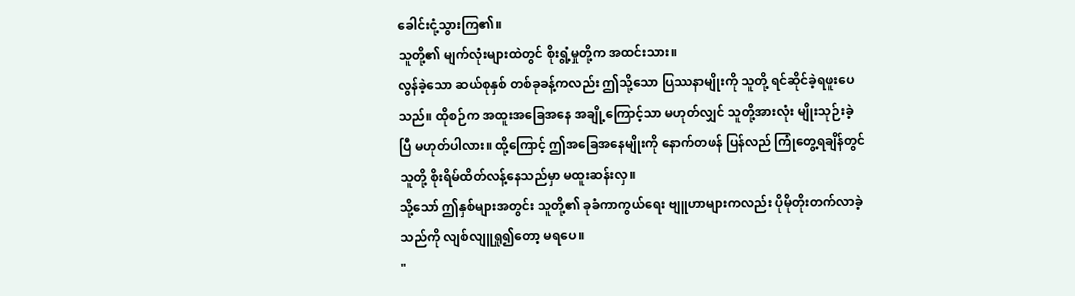ခေါင်းငုံ့သွားကြ၏။
သူတို့၏ မျက်လုံးများထဲတွင် စိုးရွံ့မှုတို့က အထင်းသား။
လွန်ခဲ့သော ဆယ်စုနှစ် တစ်ခုခန့်ကလည်း ဤသို့သော ပြဿနာမျိုးကို သူတို့ ရင်ဆိုင်ခဲ့ရဖူးပေသည်။ ထိုစဉ်က အထူးအခြေအနေ အချို့ကြောင့်သာ မဟုတ်လျှင် သူတို့အားလုံး မျိုးသုဉ်းခဲ့ပြီ မဟုတ်ပါလား။ ထို့ကြောင့် ဤအခြေအနေမျိုးကို နောက်တဖန် ပြန်လည် ကြုံတွေ့ရချိန်တွင် သူတို့ စိုးရိမ်ထိတ်လန့်နေသည်မှာ မထူးဆန်းလှ။
သို့သော် ဤနှစ်များအတွင်း သူတို့၏ ခုခံကာကွယ်ရေး ဗျူဟာများကလည်း ပိုမိုတိုးတက်လာခဲ့သည်ကို လျစ်လျူရှု၍တော့ မရပေ။
"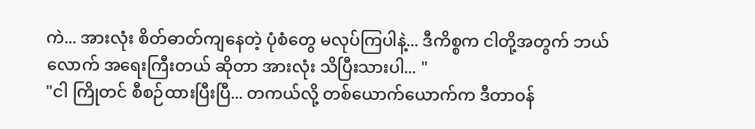ကဲ... အားလုံး စိတ်ဓာတ်ကျနေတဲ့ ပုံစံတွေ မလုပ်ကြပါနဲ့... ဒီကိစ္စက ငါတို့အတွက် ဘယ်လောက် အရေးကြီးတယ် ဆိုတာ အားလုံး သိပြီးသားပါ... "
"ငါ ကြိုတင် စီစဉ်ထားပြီးပြီ... တကယ်လို့ တစ်ယောက်ယောက်က ဒီတာဝန်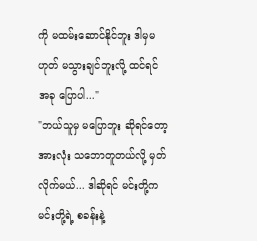ကို မထမ်းဆောင်နိုင်ဘူး ဒါမှမဟုတ် မသွားချင်ဘူးလို့ ထင်ရင် အခု ပြောပါ..."
"ဘယ်သူမှ မပြောဘူး ဆိုရင်တော့ အားလုံး သဘောတူတယ်လို့ မှတ်လိုက်မယ်... ဒါဆိုရင် မင်းတို့က မင်းတို့ရဲ့ စခန်းနဲ့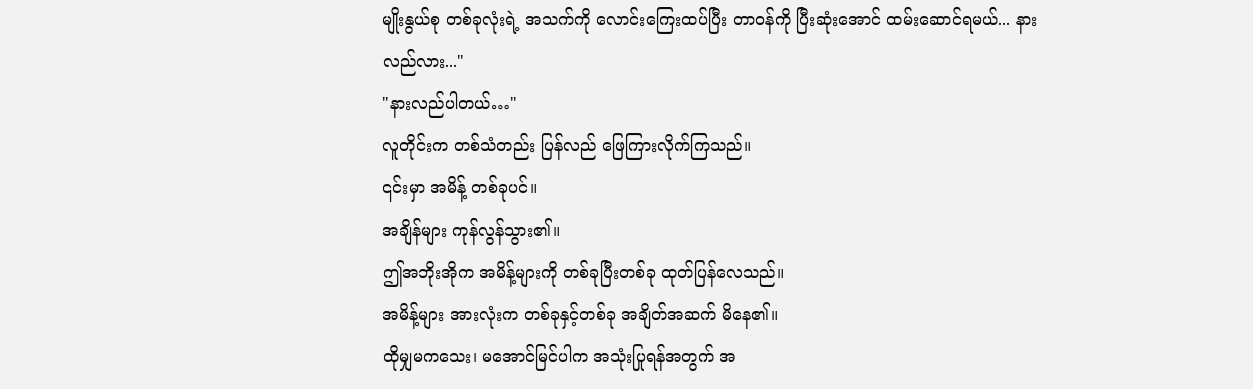မျိုးနွယ်စု တစ်ခုလုံးရဲ့ အသက်ကို လောင်းကြေးထပ်ပြီး တာဝန်ကို ပြီးဆုံးအောင် ထမ်းဆောင်ရမယ်... နားလည်လား..."
"နားလည်ပါတယ်…"
လူတိုင်းက တစ်သံတည်း ပြန်လည် ဖြေကြားလိုက်ကြသည်။
၎င်းမှာ အမိန့် တစ်ခုပင်။
အချိန်များ ကုန်လွန်သွား၏။
ဤအဘိုးအိုက အမိန့်များကို တစ်ခုပြီးတစ်ခု ထုတ်ပြန်လေသည်။
အမိန့်များ အားလုံးက တစ်ခုနှင့်တစ်ခု အချိတ်အဆက် မိနေ၏။
ထိုမျှမကသေး၊ မအောင်မြင်ပါက အသုံးပြုရန်အတွက် အ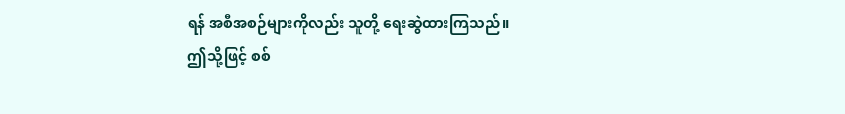ရန် အစီအစဉ်များကိုလည်း သူတို့ ရေးဆွဲထားကြသည်။
ဤသို့ဖြင့် စစ်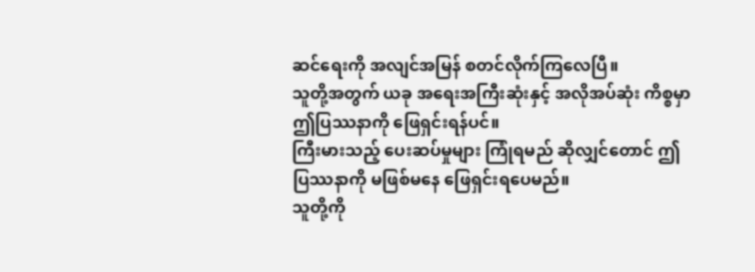ဆင်ရေးကို အလျင်အမြန် စတင်လိုက်ကြလေပြီ။
သူတို့အတွက် ယခု အရေးအကြီးဆုံးနှင့် အလိုအပ်ဆုံး ကိစ္စမှာ ဤပြဿနာကို ဖြေရှင်းရန်ပင်။
ကြီးမားသည့် ပေးဆပ်မှုများ ကြုံရမည် ဆိုလျှင်တောင် ဤပြဿနာကို မဖြစ်မနေ ဖြေရှင်းရပေမည်။
သူတို့ကို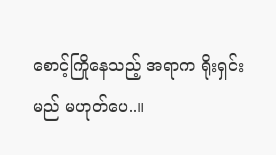စောင့်ကြိုနေသည့် အရာက ရိုးရှင်းမည် မဟုတ်ပေ..။